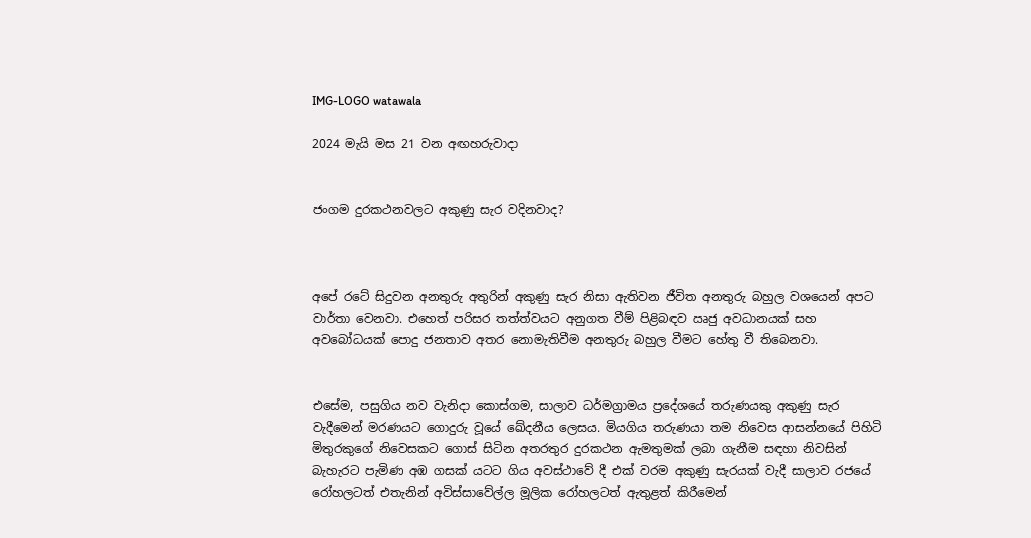IMG-LOGO watawala

2024 මැයි මස 21 වන අඟහරුවාදා


ජංගම දුරකථනවලට අකුණු සැර වදිනවාද?



අපේ රටේ සිදුවන අනතුරු අතුරින් අකුණු සැර නිසා ඇතිවන ජීවිත අනතුරු බහුල වශයෙන් අපට වාර්තා වෙනවා. එහෙත් පරිසර තත්ත්වයට අනුගත වීම් පිළිබඳව ඍජු අවධානයක් සහ අවබෝධයක් පොදු ජනතාව අතර නොමැතිවීම අනතුරු බහුල වීමට හේතු වී තිබෙනවා.


එසේම, පසුගිය නව වැනිදා කොස්ගම, සාලාව ධර්මග්‍රාමය ප්‍රදේශයේ තරුණයකු අකුණු සැර වැදීමෙන් මරණයට ගොදුරු වූයේ ඛේදනීය ලෙසය. මියගිය තරුණයා තම නිවෙස ආසන්නයේ පිහිටි මිතුරකුගේ නිවෙසකට ගොස් සිටින අතරතුර දුරකථන ඇමතුමක් ලබා ගැනීම සඳහා නිවසින් බැහැරට පැමිණ අඹ ගසක් යටට ගිය අවස්ථාවේ දී එක් වරම අකුණු සැරයක් වැදී සාලාව රජයේ රෝහලටත් එතැනින් අවිස්සාවේල්ල මූලික රෝහලටත් ඇතුළත් කිරීමෙන්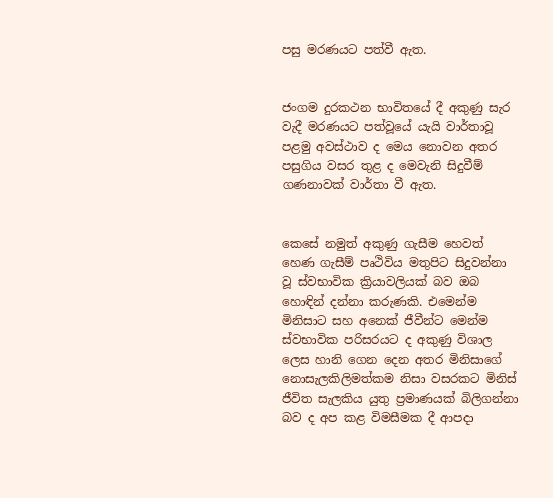පසු මරණයට පත්වී ඇත.


ජංගම දුරකථන භාවිතයේ දී අකුණු සැර වැදී මරණයට පත්වූයේ යැයි වාර්තාවූ පළමු අවස්ථාව ද මෙය නොවන අතර පසුගිය වසර තුළ ද මෙවැනි සිදුවීම් ගණනාවක් වාර්තා වී ඇත.


කෙසේ නමුත් අකුණු ගැසීම හෙවත් හෙණ ගැසීම් පෘථිවිය මතුපිට සිදුවන්නා වූ ස්වභාවික ක්‍රියාවලියක් බව ඔබ හොඳින් දන්නා කරුණකි. එමෙන්ම මිනිසාට සහ අනෙක් ජීවීන්ට මෙන්ම ස්වභාවික පරිසරයට ද අකුණු විශාල ලෙස හානි ගෙන දෙන අතර මිනිසාගේ නොසැලකිලිමත්කම නිසා වසරකට මිනිස් ජීවිත සැලකිය යුතු ප්‍රමාණයක් බිලිගන්නා බව ද අප කළ විමසීමක දී ආපදා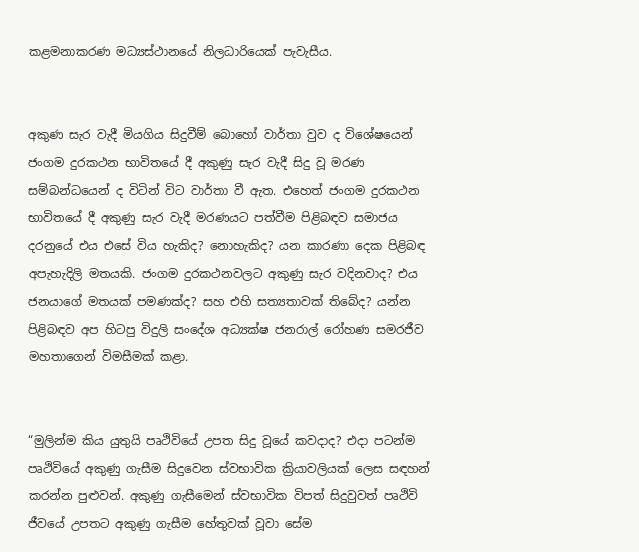කළමනාකරණ මධ්‍යස්ථානයේ නිලධාරියෙක් පැවැසීය.


අකුණ සැර වැදී මියගිය සිදුවීම් බොහෝ වාර්තා වුව ද විශේෂයෙන් ජංගම දුරකථන භාවිතයේ දී අකුණු සැර වැදී සිදු වූ මරණ සම්බන්ධයෙන් ද විටින් විට වාර්තා වී ඇත. එහෙත් ජංගම දුරකථන භාවිතයේ දී අකුණු සැර වැදී මරණයට පත්වීම පිළිබඳව සමාජය දරනුයේ එය එසේ විය හැකිද? නොහැකිද? යන කාරණා දෙක පිළිබඳ අපැහැදිලි මතයකි. ජංගම දුරකථනවලට අකුණු සැර වදිනවාද? එය ජනයාගේ මතයක් පමණක්ද? සහ එහි සත්‍යතාවක් තිබේද? යන්න පිළිබඳව අප හිටපු විදුලි සංදේශ අධ්‍යක්ෂ ජනරාල් රෝහණ සමරජීව මහතාගෙන් විමසීමක් කළා.


“මුලින්ම කිය යුතුයි පෘථිවියේ උපත සිදු වූයේ කවදාද? එදා පටන්ම පෘථිවියේ අකුණු ගැසීම සිදුවෙන ස්වභාවික ක්‍රියාවලියක් ලෙස සඳහන් කරන්න පුළුවන්. අකුණු ගැසීමෙන් ස්වභාවික විපත් සිදුවුවත් පෘථිවි ජීවයේ උපතට අකුණු ගැසීම හේතුවක් වූවා සේම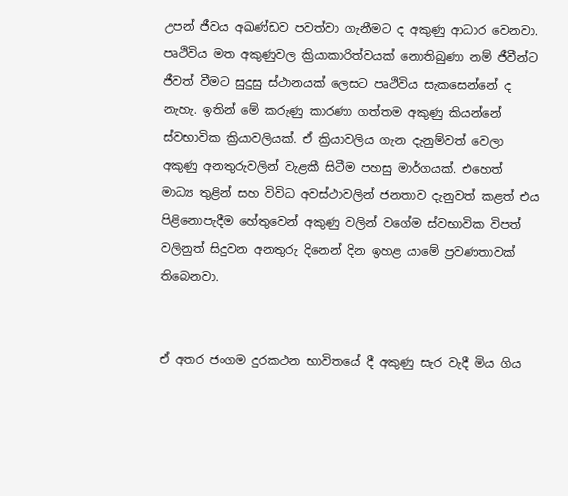උපන් ජීවය අඛණ්ඩව පවත්වා ගැනීමට ද අකුණු ආධාර වෙනවා. පෘථිවිය මත අකුණුවල ක්‍රියාකාරිත්වයක් නොතිබුණා නම් ජීවීන්ට ජීවත් වීමට සුදුසු ස්ථානයක් ලෙසට පෘථිවිය සැකසෙන්නේ ද නැහැ. ඉතින් මේ කරුණු කාරණා ගත්තම අකුණු කියන්නේ ස්වභාවික ක්‍රියාවලියක්. ඒ ක්‍රියාවලිය ගැන දැනුම්වත් වෙලා අකුණු අනතුරුවලින් වැළකී සිටීම පහසු මාර්ගයක්. එහෙත් මාධ්‍ය තුළින් සහ විවිධ අවස්ථාවලින් ජනතාව දැනුවත් කළත් එය පිළිනොපැදීම හේතුවෙන් අකුණු වලින් වගේම ස්වභාවික විපත් වලිනුත් සිදුවන අනතුරු දිනෙන් දින ඉහළ යාමේ ප්‍රවණතාවක් තිබෙනවා.


ඒ අතර ජංගම දුරකථන භාවිතයේ දී අකුණු සැර වැදී මිය ගිය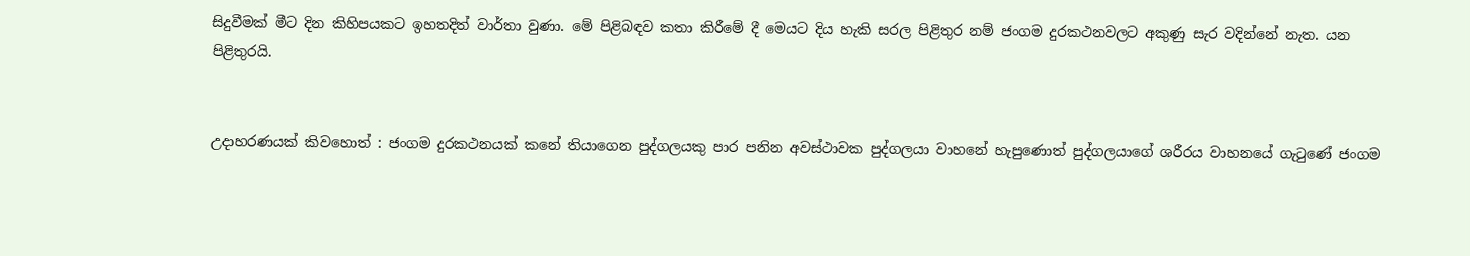සිදුවීමක් මීට දින කිහිපයකට ඉහතදිත් වාර්තා වුණා. මේ පිළිබඳව කතා කිරීමේ දී මෙයට දිය හැකි සරල පිළිතුර නම් ජංගම දුරකථනවලට අකුණු සැර වදින්නේ නැත. යන පිළිතුරයි.


උදාහරණයක් කිවහොත් : ජංගම දුරකථනයක් කනේ තියාගෙන පුද්ගලයකු පාර පනින අවස්ථාවක පුද්ගලයා වාහනේ හැපුණොත් පුද්ගලයාගේ ශරීරය වාහනයේ ගැටුණේ ජංගම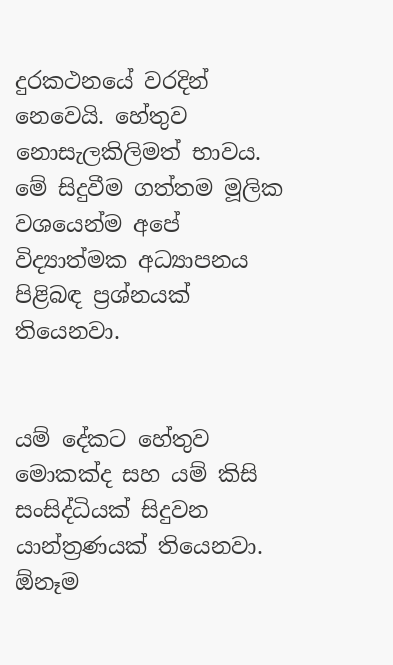දුරකථනයේ වරදින් නෙවෙයි. හේතුව නොසැලකිලිමත් භාවය. මේ සිදුවීම ගත්තම මූලික වශයෙන්ම අපේ විද්‍යාත්මක අධ්‍යාපනය පිළිබඳ ප්‍රශ්නයක් තියෙනවා.


යම් දේකට හේතුව මොකක්ද සහ යම් කිසි සංසිද්ධියක් සිදුවන යාන්ත්‍රණයක් තියෙනවා. ඕනෑම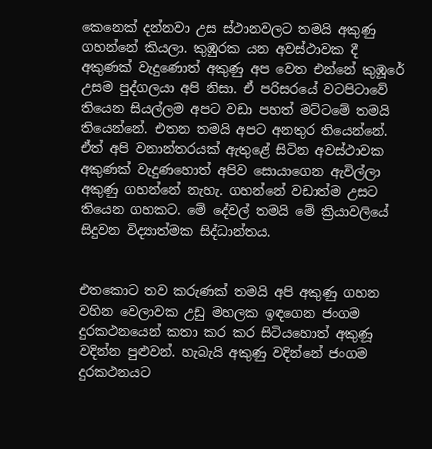කෙනෙක් දන්නවා උස ස්ථානවලට තමයි අකුණු ගහන්නේ කියලා. කුඹුරක යන අවස්ථාවක දී අකුණක් වැදුණොත් අකුණු අප වෙත එන්නේ කුඹූරේ උසම පුද්ගලයා අපි නිසා. ඒ පරිසරයේ වටපිටාවේ තියෙන සියල්ලම අපට වඩා පහත් මට්ටමේ තමයි තියෙන්නේ. එතන තමයි අපට අනතුර තියෙන්නේ. ඒත් අපි වනාන්තරයක් ඇතුළේ සිටින අවස්ථාවක අකුණක් වැදුණහොත් අපිව සොයාගෙන ඇවිල්ලා අකුණු ගහන්නේ නැහැ. ගහන්නේ වඩාත්ම උසට තියෙන ගහකට. මේ දේවල් තමයි මේ ක්‍රියාවලියේ සිදුවන විද්‍යාත්මක සිද්ධාන්තය.


එතකොට තව කරුණක් තමයි අපි අකුණු ගහන වහින වෙලාවක උඩු මහලක ඉඳගෙන ජංගම දුරකථනයෙන් කතා කර කර සිටියහොත් අකුණූ වදින්න පුළුවන්. හැබැයි අකුණු වදින්නේ ජංගම දුරකථනයට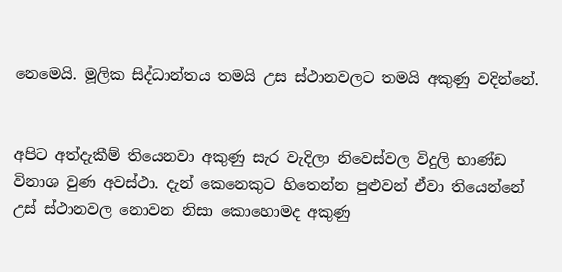නෙමෙයි. මූලික සිද්ධාන්තය තමයි උස ස්ථානවලට තමයි අකුණු වදින්නේ.


අපිට අත්දැකීම් තියෙනවා අකුණු සැර වැදිලා නිවෙස්වල විදුලි භාණ්ඩ විනාශ වුණ අවස්ථා. දැන් කෙනෙකුට හිතෙන්න පුළුවන් ඒවා තියෙන්නේ උස් ස්ථානවල නොවන නිසා කොහොමද අකුණු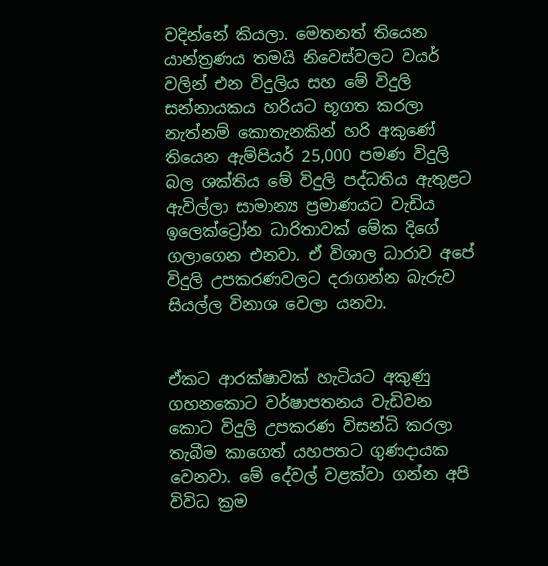වදින්නේ කියලා. මෙතනත් තියෙන යාන්ත්‍රණය තමයි නිවෙස්වලට වයර් වලින් එන විදුලිය සහ මේ විදුලි සන්නායකය හරියට භූගත කරලා නැත්නම් කොතැනකින් හරි අකුණේ තියෙන ඇම්පියර් 25,000 පමණ විදුලි බල ශක්තිය මේ විදුලි පද්ධතිය ඇතුළට ඇවිල්ලා සාමාන්‍ය ප්‍රමාණයට වැඩිය ඉලෙක්ට්‍රෝන ධාරිතාවක් මේක දිගේ ගලාගෙන එනවා. ඒ විශාල ධාරාව අපේ විදුලි උපකරණවලට දරාගන්න බැරුව සියල්ල විනාශ වෙලා යනවා.


ඒකට ආරක්ෂාවක් හැටියට අකුණු ගහනකොට වර්ෂාපතනය වැඩිවන කොට විදුලි උපකරණ විසන්ධි කරලා තැබීම කාගෙත් යහපතට ගුණදායක වෙනවා. මේ දේවල් වළක්වා ගන්න අපි විවිධ ක්‍රම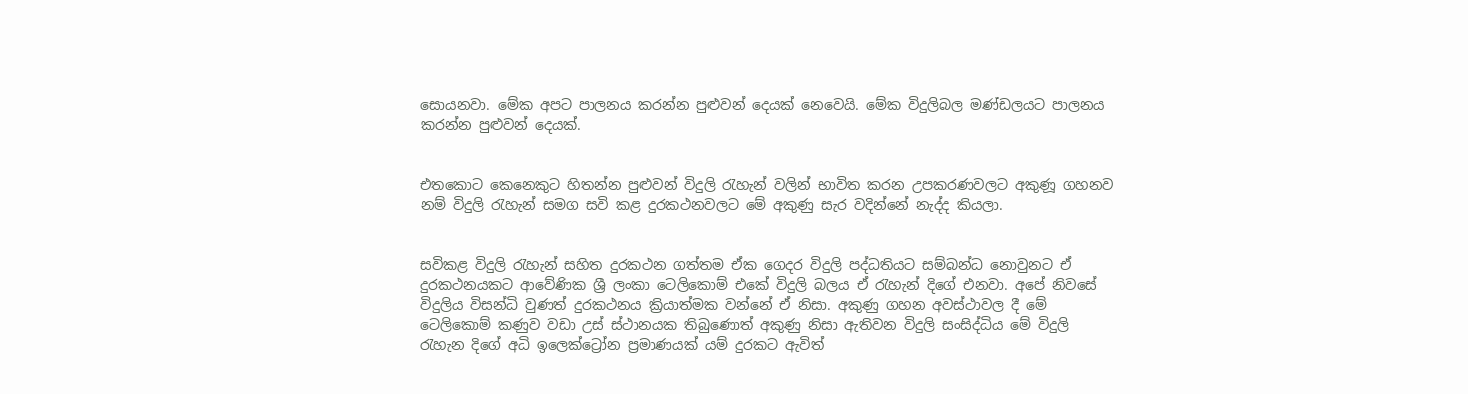සොයනවා. මේක අපට පාලනය කරන්න පුළුවන් දෙයක් නෙවෙයි. මේක විදුලිබල මණ්ඩලයට පාලනය කරන්න පුළුවන් දෙයක්.


එතකොට කෙනෙකුට හිතන්න පුළුවන් විදුලි රැහැන් වලින් භාවිත කරන උපකරණවලට අකුණූ ගහනව නම් විදුලි රැහැන් සමග සවි කළ දුරකථනවලට මේ අකුණු සැර වදින්නේ නැද්ද කියලා.


සවිකළ විදුලි රැහැන් සහිත දුරකථන ගත්තම ඒක ගෙදර විදුලි පද්ධතියට සම්බන්ධ නොවුනට ඒ දුරකථනයකට ආවේණික ශ්‍රී ලංකා ටෙලිකොම් එකේ විදුලි බලය ඒ රැහැන් දිගේ එනවා. අපේ නිවසේ විදුලිය විසන්ධි වුණත් දුරකථනය ක්‍රියාත්මක වන්නේ ඒ නිසා. අකුණු ගහන අවස්ථාවල දී මේ ටෙලිකොම් කණුව වඩා උස් ස්ථානයක තිබුණොත් අකුණු නිසා ඇතිවන විදුලි සංසිද්ධිය මේ විදුලි රැහැන දිගේ අධි ඉලෙක්ට්‍රෝන ප්‍රමාණයක් යම් දුරකට ඇවිත්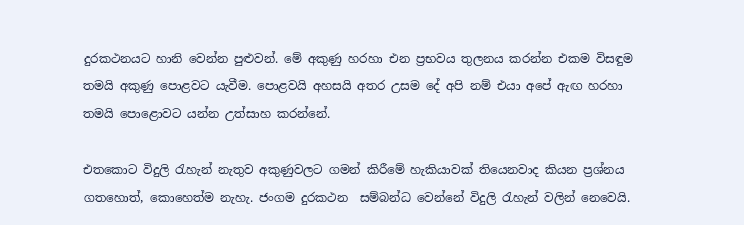දුරකථනයට හානි වෙන්න පුළුවන්. මේ අකුණු හරහා එන ප්‍රභවය තුලනය කරන්න එකම විසඳුම තමයි අකුණු පොළවට යැවීම. පොළවයි අහසයි අතර උසම දේ අපි නම් එයා අපේ ඇඟ හරහා තමයි පොළොවට යන්න උත්සාහ කරන්නේ.

එතකොට විදුලි රැහැන් නැතුව අකුණුවලට ගමන් කිරීමේ හැකියාවක් තියෙනවාද කියන ප්‍රශ්නය ගතහොත්, කොහෙත්ම නැහැ. ජංගම දුරකථන  සම්බන්ධ වෙන්නේ විදුලි රැහැන් වලින් නෙවෙයි.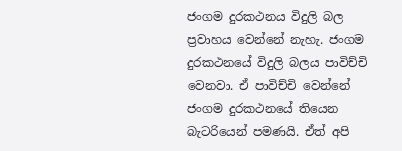ජංගම දුරකථනය විදුලි බල ප්‍රවාහය වෙන්නේ නැහැ. ජංගම දුරකථනයේ විදුලි බලය පාවිච්චි වෙනවා. ඒ පාවිච්චි වෙන්නේ ජංගම දුරකථනයේ තියෙන බැටරියෙන් පමණයි. ඒත් අපි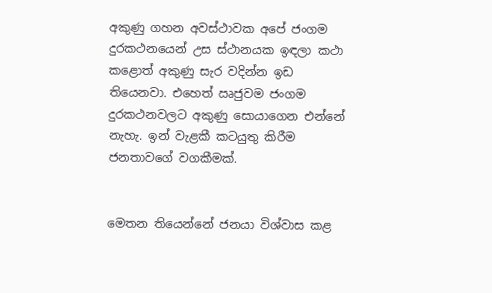අකුණු ගහන අවස්ථාවක අපේ ජංගම දුරකථනයෙන් උස ස්ථානයක ඉඳලා කථා කළොත් අකුණු සැර වදින්න ඉඩ තියෙනවා. එහෙත් ඍජුවම ජංගම දුරකථනවලට අකුණු සොයාගෙන එන්නේ නැහැ. ඉන් වැළකී කටයුතු කිරීම ජනතාවගේ වගකීමක්.


මෙතන තියෙන්නේ ජනයා විශ්වාස කළ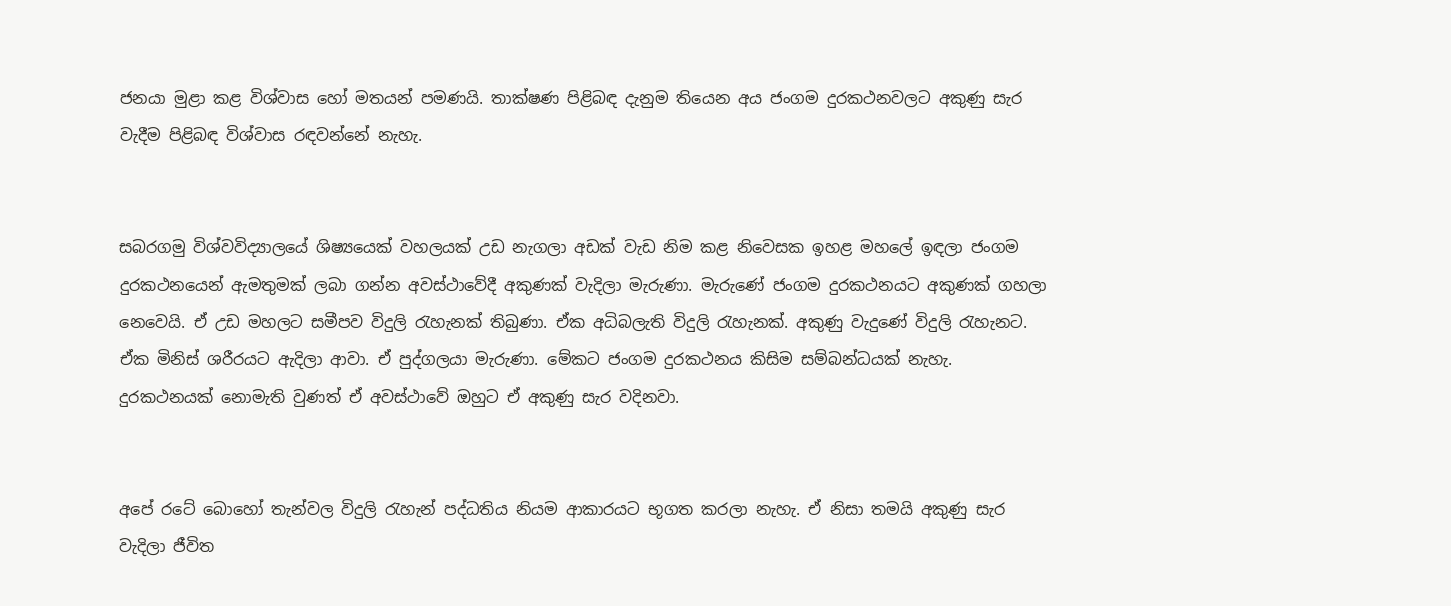ජනයා මුළා කළ විශ්වාස හෝ මතයන් පමණයි. තාක්ෂණ පිළිබඳ දැනුම තියෙන අය ජංගම දුරකථනවලට අකුණු සැර වැදීම පිළිබඳ විශ්වාස රඳවන්නේ නැහැ.


සබරගමු විශ්වවිද්‍යාලයේ ශිෂ්‍යයෙක් වහලයක් උඩ නැගලා අඩක් වැඩ නිම කළ නිවෙසක ඉහළ මහලේ ඉඳලා ජංගම දුරකථනයෙන් ඇමතුමක් ලබා ගන්න අවස්ථාවේදී අකුණක් වැදිලා මැරුණා. මැරුණේ ජංගම දුරකථනයට අකුණක් ගහලා නෙවෙයි. ඒ උඩ මහලට සමීපව විදුලි රැහැනක් තිබුණා. ඒක අධිබලැති විදුලි රැහැනක්. අකුණු වැදුණේ විදුලි රැහැනට. ඒක මිනිස් ශරීරයට ඇදිලා ආවා. ඒ පුද්ගලයා මැරුණා. මේකට ජංගම දුරකථනය කිසිම සම්බන්ධයක් නැහැ. දුරකථනයක් නොමැති වුණත් ඒ අවස්ථාවේ ඔහුට ඒ අකුණු සැර වදිනවා.


අපේ රටේ බොහෝ තැන්වල විදුලි රැහැන් පද්ධතිය නියම ආකාරයට භූගත කරලා නැහැ. ඒ නිසා තමයි අකුණු සැර වැදිලා ජීවිත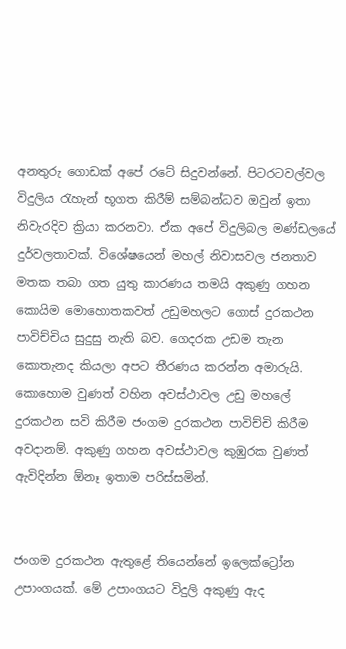අනතුරු ගොඩක් අපේ රටේ සිදුවන්නේ. පිටරටවල්වල විදුලිය රැහැන් භූගත කිරීම් සම්බන්ධව ඔවුන් ඉතා නිවැරදිව ක්‍රියා කරනවා. ඒක අපේ විදුලිබල මණ්ඩලයේ දුර්වලතාවක්. විශේෂයෙන් මහල් නිවාසවල ජනතාව මතක තබා ගත යුතු කාරණය තමයි අකුණු ගහන කොයිම මොහොතකවත් උඩුමහලට ගොස් දුරකථන පාවිච්චිය සුදුසු නැති බව. ගෙදරක උඩම තැන කොතැනද කියලා අපට තීරණය කරන්න අමාරුයි. කොහොම වුණත් වහින අවස්ථාවල උඩු මහලේ දුරකථන සවි කිරීම ජංගම දුරකථන පාවිච්චි කිරීම අවදානම්. අකුණු ගහන අවස්ථාවල කුඹුරක වුණත් ඇවිදින්න ඕනෑ ඉතාම පරිස්සමින්.


ජංගම දුරකථන ඇතුළේ තියෙන්නේ ඉලෙක්ට්‍රෝන උපාංගයක්. මේ උපාංගයට විදුලි අකුණු ඇද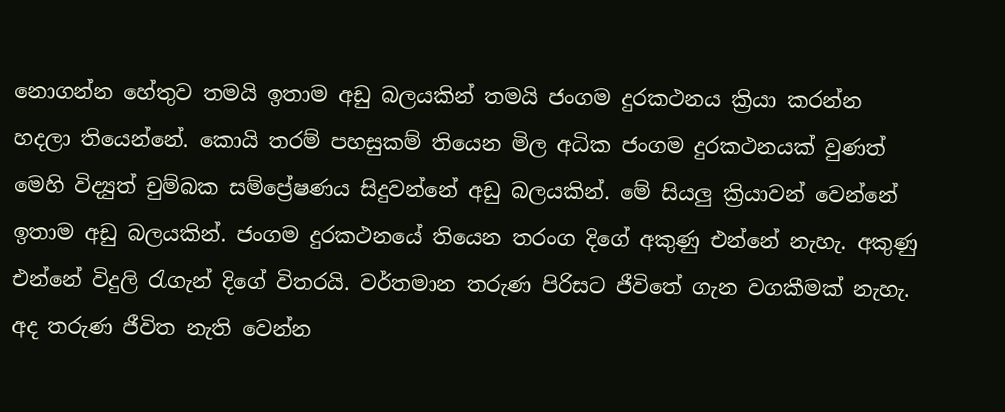නොගන්න හේතුව තමයි ඉතාම අඩු බලයකින් තමයි ජංගම දුරකථනය ක්‍රියා කරන්න හදලා තියෙන්නේ. කොයි තරම් පහසුකම් තියෙන මිල අධික ජංගම දුරකථනයක් වුණත් මෙහි විද්‍යුත් චුම්බක සම්ප්‍රේෂණය සිදුවන්නේ අඩු බලයකින්. මේ සියලු ක්‍රියාවන් වෙන්නේ ඉතාම අඩු බලයකින්. ජංගම දුරකථනයේ තියෙන තරංග දිගේ අකුණු එන්නේ නැහැ. අකුණු එන්නේ විදුලි රැගැන් දිගේ විතරයි. වර්තමාන තරුණ පිරිසට ජීවිතේ ගැන වගකීමක් නැහැ. අද තරුණ ජීවිත නැති වෙන්න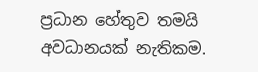ප්‍රධාන හේතුව තමයි අවධානයක් නැතිකම.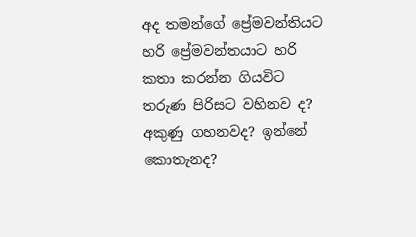අද තමන්ගේ ප්‍රේමවන්තියට හරි ප්‍රේමවන්තයාට හරි කතා කරන්න ගියවිට තරුණ පිරිසට වහිනව ද? අකුණු ගහනවද? ඉන්නේ කොතැනද?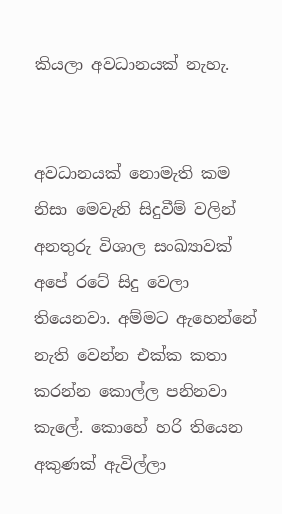කියලා අවධානයක් නැහැ.


අවධානයක් නොමැති කම නිසා මෙවැනි සිදුවීම් වලින් අනතුරු විශාල සංඛ්‍යාවක් අපේ රටේ සිදු වෙලා තියෙනවා. අම්මට ඇහෙන්නේ නැති වෙන්න එක්ක කතා කරන්න කොල්ල පනිනවා කැලේ. කොහේ හරි තියෙන අකුණක් ඇවිල්ලා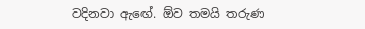වදිනවා ඇඟේ. ඕව තමයි තරුණ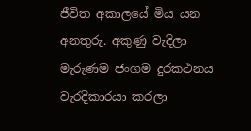ජීවිත අකාලයේ මිය යන අනතුරු. අකුණු වැදිලා මැරුණම ජංගම දුරකථනය වැරදිකාරයා කරලා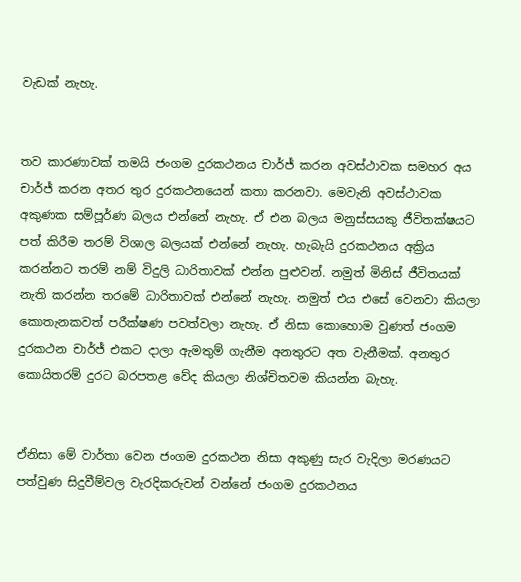වැඩක් නැහැ.


තව කාරණාවක් තමයි ජංගම දුරකථනය චාර්ජ් කරන අවස්ථාවක සමහර අය චාර්ජ් කරන අතර තුර දුරකථනයෙන් කතා කරනවා. මෙවැනි අවස්ථාවක අකුණක සම්පූර්ණ බලය එන්නේ නැහැ. ඒ එන බලය මනුස්සයකු ජීවිතක්ෂයට පත් කිරීම තරම් විශාල බලයක් එන්නේ නැහැ. හැබැයි දුරකථනය අක්‍රිය කරන්නට තරම් නම් විදුලි ධාරිතාවක් එන්න පුළුවන්. නමුත් මිනිස් ජීවිතයක් නැති කරන්න තරමේ ධාරිතාවක් එන්නේ නැහැ. නමුත් එය එසේ වෙනවා කියලා කොතැනකවත් පරීක්ෂණ පවත්වලා නැහැ. ඒ නිසා කොහොම වුණත් ජංගම දුරකථන චාර්ජ් එකට දාලා ඇමතුම් ගැනීම අනතුරට අත වැනීමක්. අනතුර කොයිතරම් දුරට බරපතළ වේද කියලා නිශ්චිතවම කියන්න බැහැ.


ඒනිසා මේ වාර්තා වෙන ජංගම දුරකථන නිසා අකුණු සැර වැදිලා මරණයට පත්වුණ සිදුවීම්වල වැරදිකරුවන් වන්නේ ජංගම දුරකථනය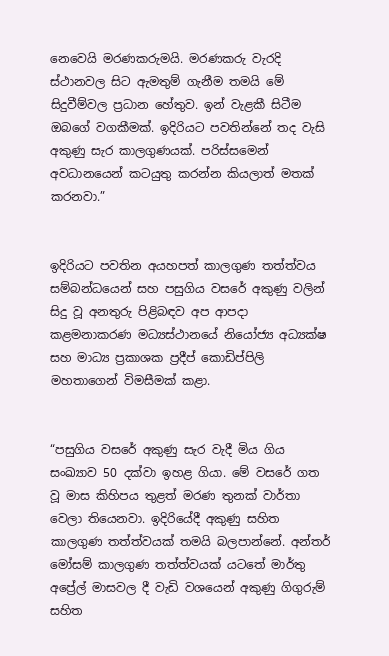නෙවෙයි මරණකරුමයි. මරණකරු වැරදි ස්ථානවල සිට ඇමතුම් ගැනීම තමයි මේ සිදුවීම්වල ප්‍රධාන හේතුව. ඉන් වැළකී සිටීම ඔබගේ වගකීමක්. ඉදිරියට පවතින්නේ තද වැසි අකුණු සැර කාලගුණයක්. පරිස්සමෙන් අවධානයෙන් කටයුතු කරන්න කියලාත් මතක් කරනවා.”


ඉදිරියට පවතින අයහපත් කාලගුණ තත්ත්වය සම්බන්ධයෙන් සහ පසුගිය වසරේ අකුණු වලින් සිදු වූ අනතුරු පිළිබඳව අප ආපදා කළමනාකරණ මධ්‍යස්ථානයේ නියෝජ්‍ය අධ්‍යක්ෂ සහ මාධ්‍ය ප්‍රකාශක ප්‍රදීප් කොඩිප්පිලි මහතාගෙන් විමසීමක් කළා.


“පසුගිය වසරේ අකුණු සැර වැදී මිය ගිය සංඛ්‍යාව 50 දක්වා ඉහළ ගියා. මේ වසරේ ගත වූ මාස කිහිපය තුළත් මරණ තුනක් වාර්තා වෙලා තියෙනවා. ඉදිරියේදී අකුණු සහිත කාලගුණ තත්ත්වයක් තමයි බලපාන්නේ. අන්තර් මෝසම් කාලගුණ තත්ත්වයක් යටතේ මාර්තු අප්‍රේල් මාසවල දී වැඩි වශයෙන් අකුණු ගිගුරුම් සහිත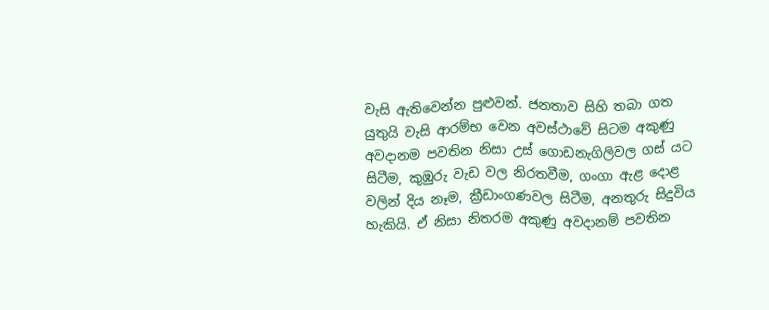වැසි ඇතිවෙන්න පුළුවන්. ජනතාව සිහි තබා ගත යුතුයි වැසි ආරම්භ වෙන අවස්ථාවේ සිටම අකුණු අවදානම පවතින නිසා උස් ගොඩනැගිලිවල ගස් යට සිටීම, කුඹුරු වැඩ වල නිරතවීම, ගංගා ඇළ දොළ වලින් දිය නෑම, ක්‍රීඩාංගණවල සිටීම, අනතුරු සිදුවිය හැකියි. ඒ නිසා නිතරම අකුණු අවදානම් පවතින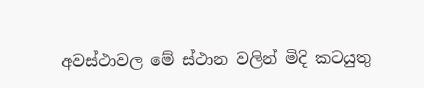අවස්ථාවල මේ ස්ථාන වලින් මිදි කටයුතු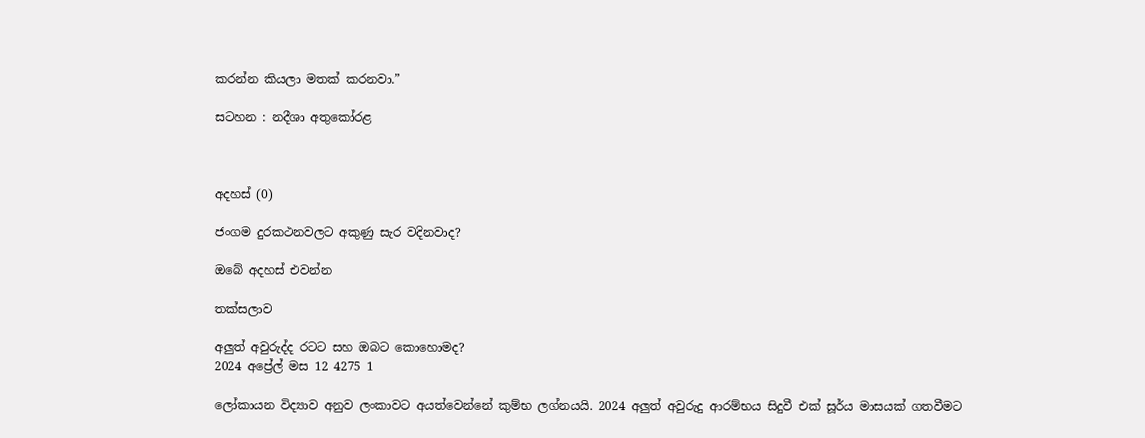කරන්න කියලා මතක් කරනවා.”

සටහන : නදීශා අතුකෝරළ



අදහස් (0)

ජංගම දුරකථනවලට අකුණු සැර වදිනවාද?

ඔබේ අදහස් එවන්න

තක්සලාව

අලුත් අවුරුද්ද රටට සහ ඔබට කොහොමද?
2024 අප්‍රේල් මස 12 4275 1

ලෝකායන විද්‍යාව අනුව ලංකාවට අයත්වෙන්නේ කුම්භ ලග්නයයි. 2024 අලුත් අවුරුදු ආරම්භය සිදුවී එක් සූර්ය මාසයක් ගතවීමට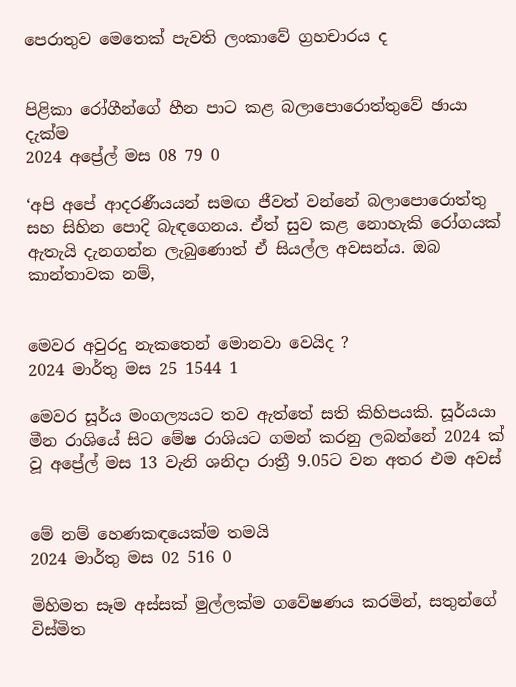පෙරාතුව මෙතෙක් පැවති ලංකාවේ ග්‍රහචාරය ද


පිළිකා රෝගීන්ගේ හීන පාට කළ බලාපොරොත්තුවේ ඡායා දැක්ම
2024 අප්‍රේල් මස 08 79 0

‘අපි අපේ ආදරණීයයන් සමඟ ජීවත් වන්නේ බලාපොරොත්තු සහ සිහින පොදි බැඳගෙනය. ඒත් සුව කළ නොහැකි රෝගයක් ඇතැයි දැනගන්න ලැබුණොත් ඒ සියල්ල අවසන්ය. ඔබ කාන්තාවක නම්,


මෙවර අවුරදු නැකතෙන් මොනවා වෙයිද ?
2024 මාර්තු මස 25 1544 1

මෙවර සූර්ය මංගල්‍යයට තව ඇත්තේ සති කිහිපයකි. සූර්යයා මීන රාශියේ සිට මේෂ රාශියට ගමන් කරනු ලබන්නේ 2024 ක් වූ අප්‍රේල් මස 13 වැනි ශනිදා රාත්‍රී 9.05ට වන අතර එම අවස්


මේ නම් හෙණකඳයෙක්ම තමයි
2024 මාර්තු මස 02 516 0

මිහිමත සෑම අස්සක් මුල්ලක්ම ගවේෂණය කරමින්, සතුන්ගේ විස්මිත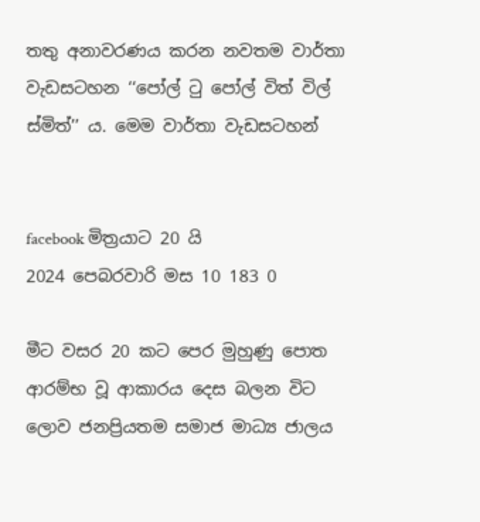තතු අනාවරණය කරන නවතම වාර්තා වැඩසටහන ‘‘පෝල් ටු පෝල් විත් විල් ස්මිත්’’ ය. මෙම වාර්තා වැඩසටහන්


facebook මිත්‍රයාට 20 යි
2024 පෙබරවාරි මස 10 183 0

මීට වසර 20 කට පෙර මුහුණු පොත ආරම්භ වූ ආකාරය දෙස බලන විට ලොව ජනප්‍රියතම සමාජ මාධ්‍ය ජාලය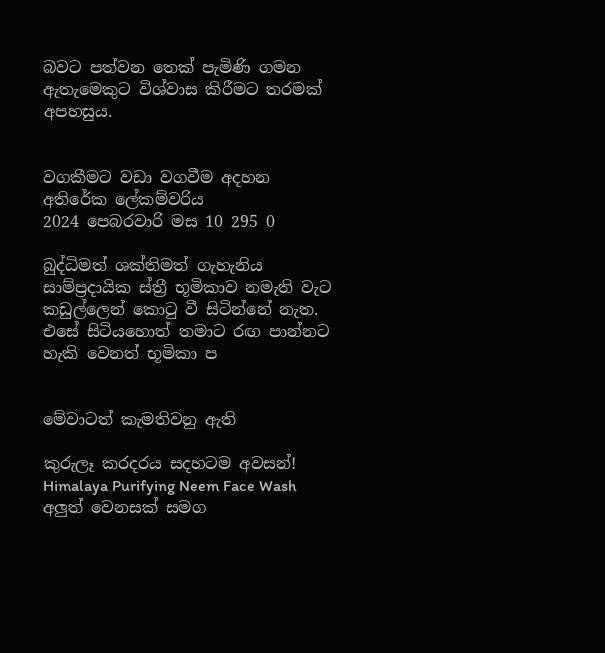බවට පත්වන තෙක් පැමිණි ගමන ඇතැමෙකුට විශ්වාස කිරීමට තරමක් අපහසුය.


වගකීමට වඩා වගවීම අදහන අතිරේක ලේකම්වරිය
2024 පෙබරවාරි මස 10 295 0

බුද්ධිමත් ශක්තිමත් ගැහැනිය සාම්ප්‍රදායික ස්ත්‍රී භූමිකාව නමැති වැට කඩුල්ලෙන් කොටු වී සිටින්නේ නැත. එසේ සිටියහොත් තමාට රඟ පාන්නට හැකි වෙනත් භූමිකා ප


මේවාටත් කැමතිවනු ඇති

කුරුලෑ කරදරය සදහටම අවසන්! Himalaya Purifying Neem Face Wash අලුත් වෙනසක් සමග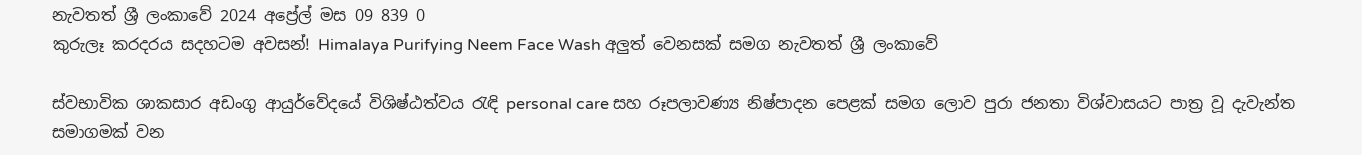නැවතත් ශ්‍රී ලංකාවේ 2024 අප්‍රේල් මස 09 839 0
කුරුලෑ කරදරය සදහටම අවසන්! Himalaya Purifying Neem Face Wash අලුත් වෙනසක් සමග නැවතත් ශ්‍රී ලංකාවේ

ස්වභාවික ශාකසාර අඩංගු ආයුර්වේදයේ විශිෂ්ඨත්වය රැඳි personal care සහ රූපලාවණ්‍ය නිෂ්පාදන පෙළක් සමග ලොව පුරා ජනතා විශ්වාසයට පාත්‍ර වූ දැවැන්ත සමාගමක් වන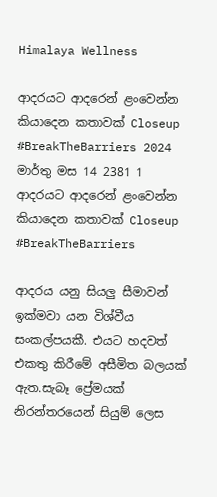Himalaya Wellness

ආදරයට ආදරෙන් ළංවෙන්න කියාදෙන කතාවක් Closeup #BreakTheBarriers 2024 මාර්තු මස 14 2381 1
ආදරයට ආදරෙන් ළංවෙන්න කියාදෙන කතාවක් Closeup #BreakTheBarriers

ආදරය යනු සියලු සීමාවන් ඉක්මවා යන විශ්වීය සංකල්පයකී. එයට හදවත් එකතු කිරීමේ අසීමිත බලයක් ඇත.සැබෑ ප්‍රේමයක් නිරන්තරයෙන් සියුම් ලෙස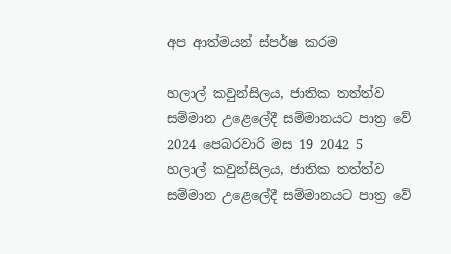අප ආත්මයන් ස්පර්ෂ කරම

හලාල් කවුන්සිලය, ජාතික තත්ත්ව සම්මාන උළෙලේදී සම්මානයට පාත්‍ර වේ 2024 පෙබරවාරි මස 19 2042 5
හලාල් කවුන්සිලය, ජාතික තත්ත්ව සම්මාන උළෙලේදී සම්මානයට පාත්‍ර වේ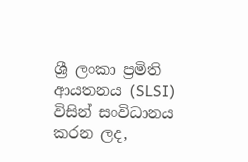ශ්‍රී ලංකා ප්‍රමිති ආයතනය (SLSI) විසින් සංවිධානය කරන ලද,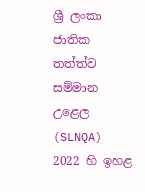ශ්‍රී ලංකා ජාතික තත්ත්ව සම්මාන උළෙල (SLNQA) 2022 හි ඉහළ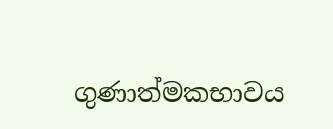ගුණාත්මකභාවය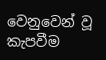වෙනුවෙන් වූ කැපවීම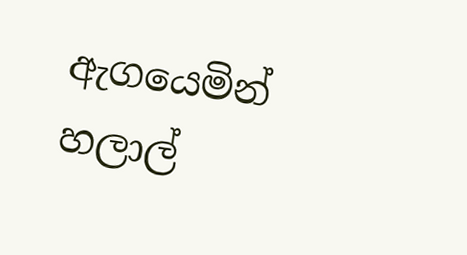ඇගයෙමින් හලාල්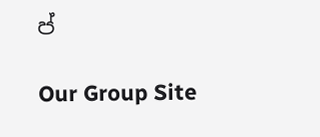ප්

Our Group Site